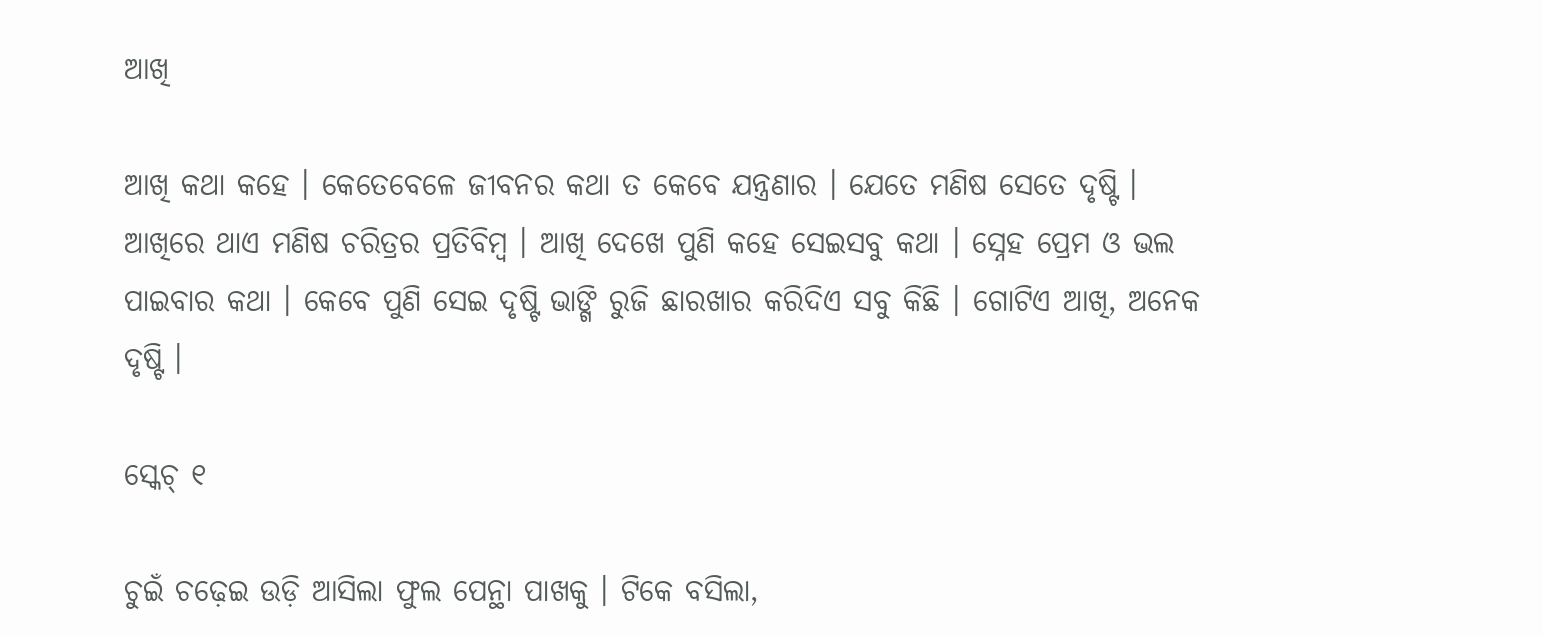ଆଖି

ଆଖି କଥା କହେ । କେତେବେଳେ ଜୀବନର କଥା ତ କେବେ ଯନ୍ତ୍ରଣାର । ଯେତେ ମଣିଷ ସେତେ ଦୃଷ୍ଟି । ଆଖିରେ ଥାଏ ମଣିଷ ଚରିତ୍ରର ପ୍ରତିବିମ୍ବ । ଆଖି ଦେଖେ ପୁଣି କହେ ସେଇସବୁ କଥା । ସ୍ନେହ ପ୍ରେମ ଓ ଭଲ ପାଇବାର କଥା । କେବେ ପୁଣି ସେଇ ଦୃଷ୍ଟି ଭାଙ୍ଗି ରୁଜି ଛାରଖାର କରିଦିଏ ସବୁ କିଛି । ଗୋଟିଏ ଆଖି, ଅନେକ ଦୃଷ୍ଟି ।

ସ୍କେଚ୍ ୧

ଚୁଇଁ ଚଢ଼େଇ ଉଡ଼ି ଆସିଲା ଫୁଲ ପେନ୍ଥା ପାଖକୁ । ଟିକେ ବସିଲା,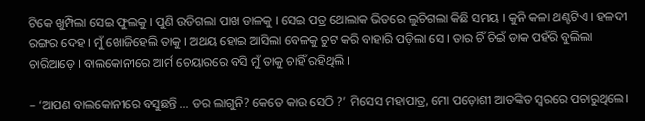ଟିକେ ଖୁମ୍ପିଲା ସେଇ ଫୁଲକୁ । ପୁଣି ଉଡିଗଲା ପାଖ ଡାଳକୁ । ସେଇ ପତ୍ର ଥୋଲାକ ଭିତରେ ଲୁଚିଗଲା କିଛି ସମୟ । କୁନି କଳା ଥଣ୍ଟଟିଏ । ହଳଦୀ ରଙ୍ଗର ଦେହ । ମୁଁ ଖୋଜିହେଲି ତାକୁ । ଅଥୟ ହୋଇ ଆସିଲା ବେଳକୁ ଚୁଟ କରି ବାହାରି ପଡ଼ିଲା ସେ । ତାର ଚିଁ ଚିଇଁ ଡାକ ପହଁରି ବୁଲିଲା ଚାରିଆଡ଼େ । ବାଲକୋନୀରେ ଆର୍ମ ଚେୟାରରେ ବସି ମୁଁ ତାକୁ ଚାହିଁ ରହିଥିଲି ।

– ‘ଆପଣ ବାଲକୋନୀରେ ବସୁଛନ୍ତି … ଡର ଲାଗୁନି? କେତେ କାଉ ସେଠି ?’ ମିସେସ ମହାପାତ୍ର, ମୋ ପଡ଼ୋଶୀ ଆତଙ୍କିତ ସ୍ଵରରେ ପଚାରୁଥିଲେ।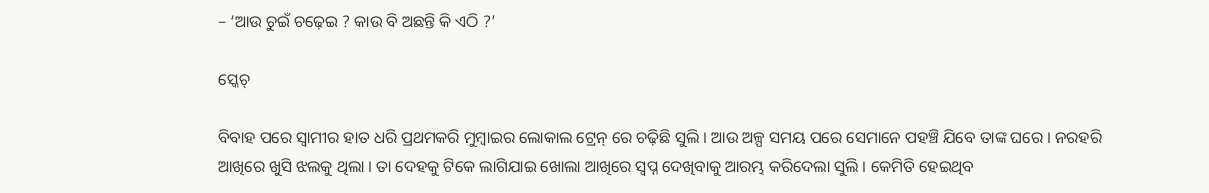– ‘ଆଉ ଚୁଇଁ ଚଢ଼େଇ ? କାଉ ବି ଅଛନ୍ତି କି ଏଠି ?’

ସ୍କେଚ୍

ବିବାହ ପରେ ସ୍ବାମୀର ହାତ ଧରି ପ୍ରଥମକରି ମୁମ୍ବାଇର ଲୋକାଲ ଟ୍ରେନ୍ ରେ ଚଢ଼ିଛି ସୁଲି । ଆଉ ଅଳ୍ପ ସମୟ ପରେ ସେମାନେ ପହଞ୍ଚି ଯିବେ ତାଙ୍କ ଘରେ । ନରହରି ଆଖିରେ ଖୁସି ଝଲକୁ ଥିଲା । ତା ଦେହକୁ ଟିକେ ଲାଗିଯାଇ ଖୋଲା ଆଖିରେ ସ୍ବପ୍ନ ଦେଖିବାକୁ ଆରମ୍ଭ କରିଦେଲା ସୁଲି । କେମିତି ହେଇଥିବ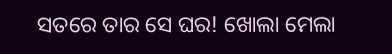ସତରେ ତାର ସେ ଘର! ଖୋଲା ମେଲା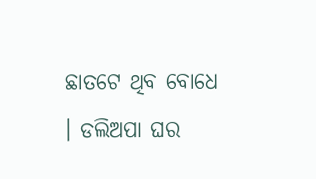ଛାତଟେ ଥିବ ବୋଧେ । ଡଲିଅପା ଘର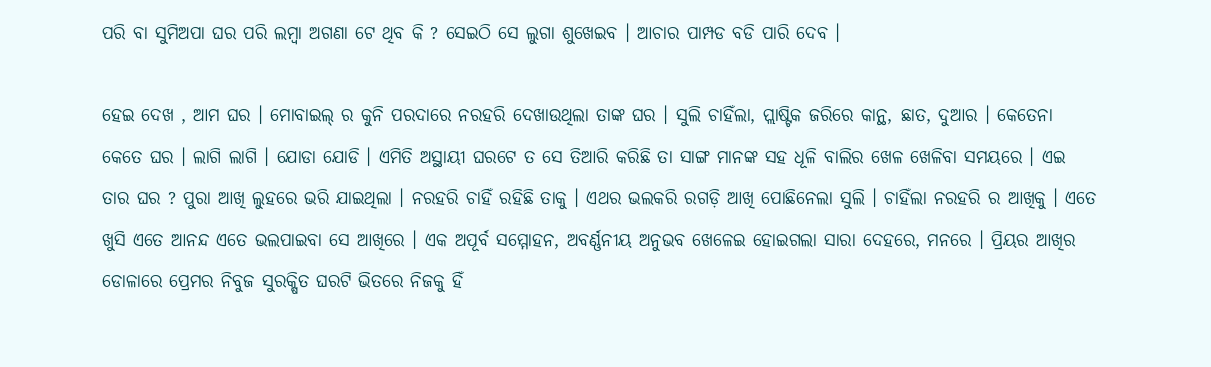ପରି ବା ସୁମିଅପା ଘର ପରି ଲମ୍ବା ଅଗଣା ଟେ ଥିବ କି ? ସେଇଠି ସେ ଲୁଗା ଶୁଖେଇବ । ଆଚାର ପାମ୍ପଡ ବଡି ପାରି ଦେବ ।

ହେଇ ଦେଖ , ଆମ ଘର । ମୋବାଇଲ୍ ର କୁନି ପରଦାରେ ନରହରି ଦେଖାଉଥିଲା ତାଙ୍କ ଘର । ସୁଲି ଚାହିଁଲା, ପ୍ଲାଷ୍ଟିକ ଜରିରେ କାନ୍ଥ, ଛାତ, ଦୁଆର । କେତେନା କେତେ ଘର । ଲାଗି ଲାଗି । ଯୋଡା ଯୋଡି । ଏମିତି ଅସ୍ଥାୟୀ ଘରଟେ ତ ସେ ତିଆରି କରିଛି ତା ସାଙ୍ଗ ମାନଙ୍କ ସହ ଧୂଳି ବାଲିର ଖେଳ ଖେଳିବା ସମୟରେ । ଏଇ ତାର ଘର ? ପୁରା ଆଖି ଲୁହରେ ଭରି ଯାଇଥିଲା । ନରହରି ଚାହିଁ ରହିଛି ତାକୁ । ଏଥର ଭଲକରି ରଗଡ଼ି ଆଖି ପୋଛିନେଲା ସୁଲି । ଚାହିଁଲା ନରହରି ର ଆଖିକୁ । ଏତେ ଖୁସି ଏତେ ଆନନ୍ଦ ଏତେ ଭଲପାଇବା ସେ ଆଖିରେ । ଏକ ଅପୂର୍ବ ସମ୍ମୋହନ, ଅବର୍ଣ୍ଣନୀୟ ଅନୁଭବ ଖେଳେଇ ହୋଇଗଲା ସାରା ଦେହରେ, ମନରେ । ପ୍ରିୟର ଆଖିର ଡୋଳାରେ ପ୍ରେମର ନିବୁଜ ସୁରକ୍ଷିତ ଘରଟି ଭିତରେ ନିଜକୁ ହିଁ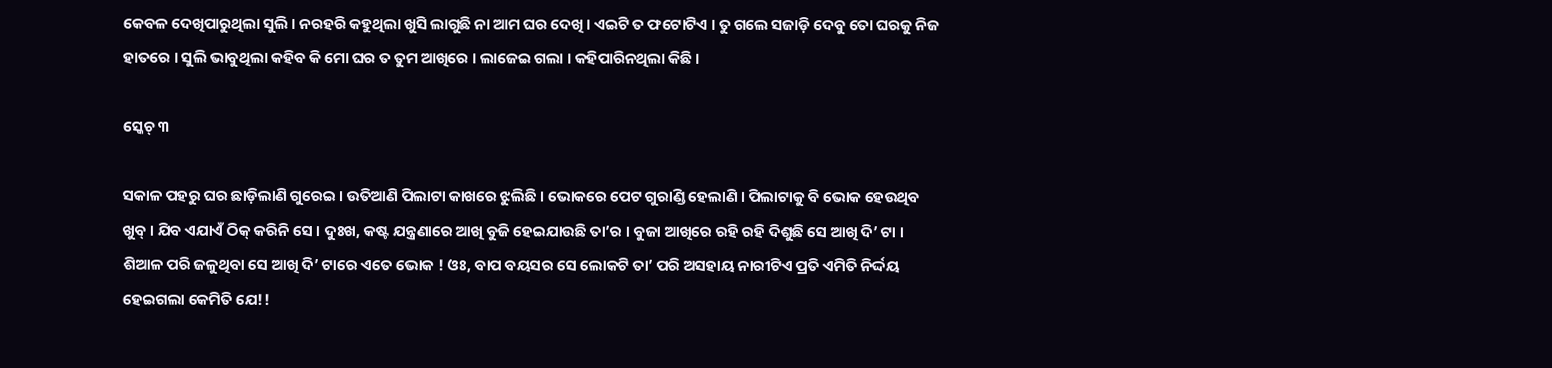କେବଳ ଦେଖିପାରୁଥିଲା ସୁଲି । ନରହରି କହୁଥିଲା ଖୁସି ଲାଗୁଛି ନା ଆମ ଘର ଦେଖି । ଏଇଟି ତ ଫଟୋଟିଏ । ତୁ ଗଲେ ସଜାଡ଼ି ଦେବୁ ତୋ ଘରକୁ ନିଜ ହାତରେ । ସୁଲି ଭାବୁଥିଲା କହିବ କି ମୋ ଘର ତ ତୁମ ଆଖିରେ । ଲାଜେଇ ଗଲା । କହିପାରିନଥିଲା କିଛି ।

ସ୍କେଚ୍ ୩

ସକାଳ ପହରୁ ଘର ଛାଡ଼ିଲାଣି ଗୁରେଇ । ଉତିଆଣି ପିଲାଟା କାଖରେ ଝୁଲିଛି । ଭୋକରେ ପେଟ ଗୁରାଣ୍ଡି ହେଲାଣି । ପିଲାଟାକୁ ବି ଭୋକ ହେଉଥିବ ଖୁବ୍ । ଯିବ ଏଯାଏଁ ଠିକ୍ କରିନି ସେ । ଦୁଃଖ, କଷ୍ଟ ଯନ୍ତ୍ରଣାରେ ଆଖି ବୁଜି ହେଇଯାଉଛି ତା’ର । ବୁଜା ଆଖିରେ ରହି ରହି ଦିଶୁଛି ସେ ଆଖି ଦି’ ଟା । ଶିଆଳ ପରି ଜଳୁଥିବା ସେ ଆଖି ଦି’ ଟାରେ ଏତେ ଭୋକ ! ଓଃ, ବାପ ବୟସର ସେ ଲୋକଟି ତା’ ପରି ଅସହାୟ ନାରୀଟିଏ ପ୍ରତି ଏମିତି ନିର୍ଦ୍ଦୟ ହେଇଗଲା କେମିତି ଯେ!!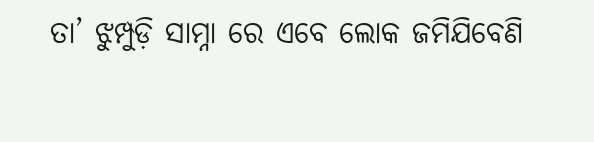ତା’ ଝୁମ୍ପୁଡ଼ି ସାମ୍ନା ରେ ଏବେ ଲୋକ ଜମିଯିବେଣି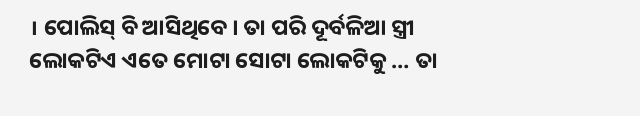। ପୋଲିସ୍ ବି ଆସିଥିବେ । ତା ପରି ଦୂର୍ବଳିଆ ସ୍ତ୍ରୀ ଲୋକଟିଏ ଏତେ ମୋଟା ସୋଟା ଲୋକଟିକୁ … ତା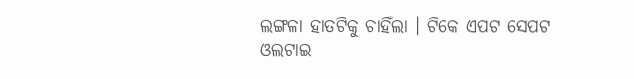ଲଙ୍ଗଳା ହାତଟିକୁ ଚାହିଁଲା । ଟିକେ ଏପଟ ସେପଟ ଓଲଟାଇ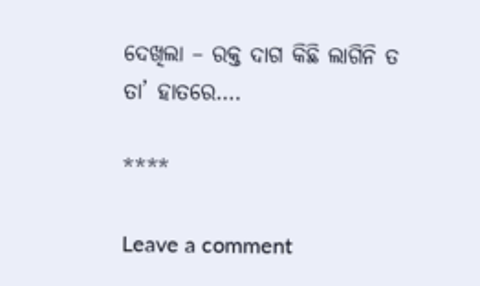ଦେଖିଲା – ରକ୍ତ ଦାଗ କିଛି ଲାଗିନି ତ ତା’ ହାତରେ….

****

Leave a comment